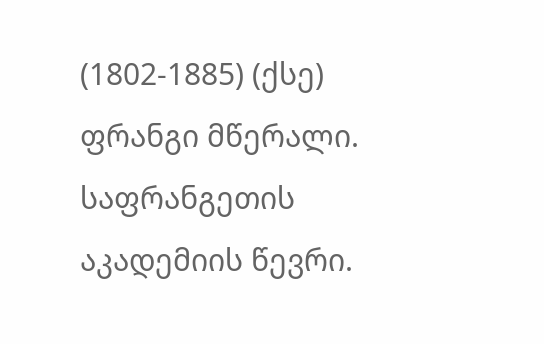(1802-1885) (ქსე) ფრანგი მწერალი. საფრანგეთის აკადემიის წევრი.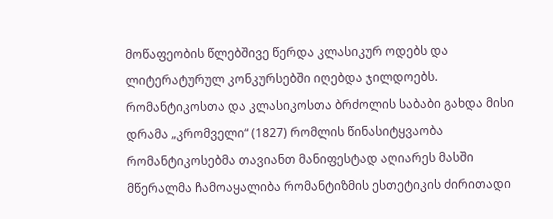მოწაფეობის წლებშივე წერდა კლასიკურ ოდებს და ლიტერატურულ კონკურსებში იღებდა ჯილდოებს. რომანტიკოსთა და კლასიკოსთა ბრძოლის საბაბი გახდა მისი დრამა „კრომველი“ (1827) რომლის წინასიტყვაობა რომანტიკოსებმა თავიანთ მანიფესტად აღიარეს მასში მწერალმა ჩამოაყალიბა რომანტიზმის ესთეტიკის ძირითადი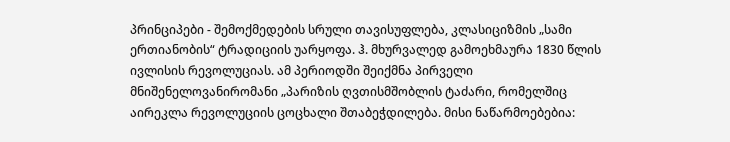პრინციპები - შემოქმედების სრული თავისუფლება, კლასიციზმის „სამი ერთიანობის“ ტრადიციის უარყოფა. ჰ. მხურვალედ გამოეხმაურა 1830 წლის ივლისის რევოლუციას. ამ პერიოდში შეიქმნა პირველი მნიშენელოვანირომანი „პარიზის ღვთისმშობლის ტაძარი, რომელშიც აირეკლა რევოლუციის ცოცხალი შთაბეჭდილება. მისი ნაწარმოებებია: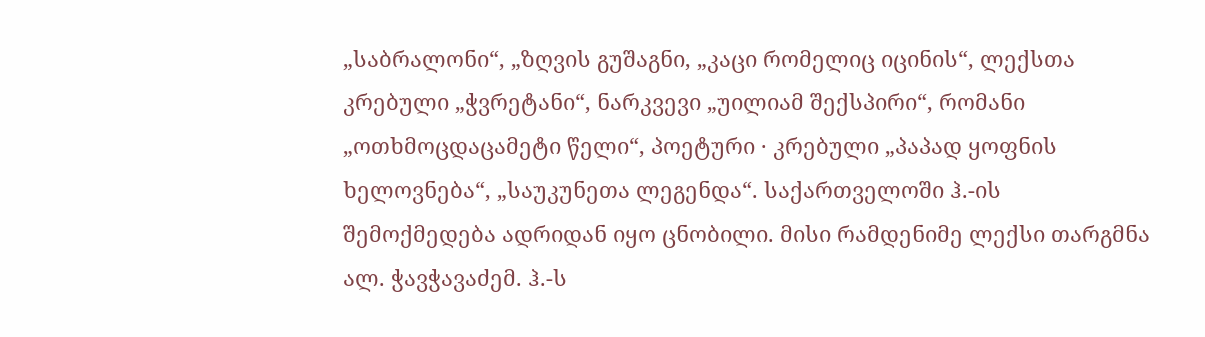„საბრალონი“, „ზღვის გუშაგნი, „კაცი რომელიც იცინის“, ლექსთა კრებული „ჭვრეტანი“, ნარკვევი „უილიამ შექსპირი“, რომანი „ოთხმოცდაცამეტი წელი“, პოეტური · კრებული „პაპად ყოფნის ხელოვნება“, „საუკუნეთა ლეგენდა“. საქართველოში ჰ.-ის შემოქმედება ადრიდან იყო ცნობილი. მისი რამდენიმე ლექსი თარგმნა ალ. ჭავჭავაძემ. ჰ.-ს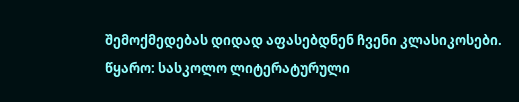შემოქმედებას დიდად აფასებდნენ ჩვენი კლასიკოსები.
წყარო: სასკოლო ლიტერატურული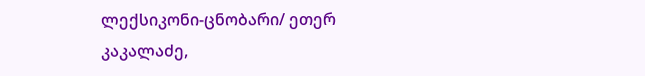ლექსიკონი-ცნობარი/ ეთერ კაკალაძე,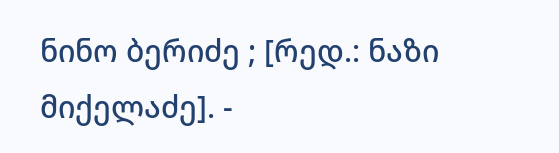ნინო ბერიძე ; [რედ.: ნაზი მიქელაძე]. -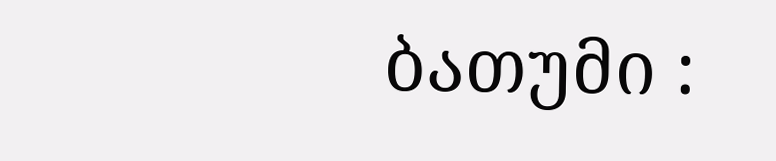ბათუმი :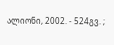ალიონი, 2002. - 524გვ. ;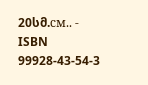20სმ.см.. - ISBN 99928-43-54-3